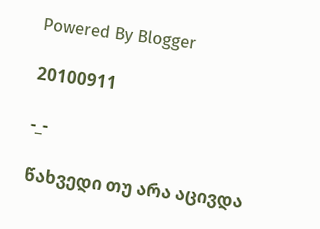Powered By Blogger

20100911

-_-

წახვედი თუ არა აცივდა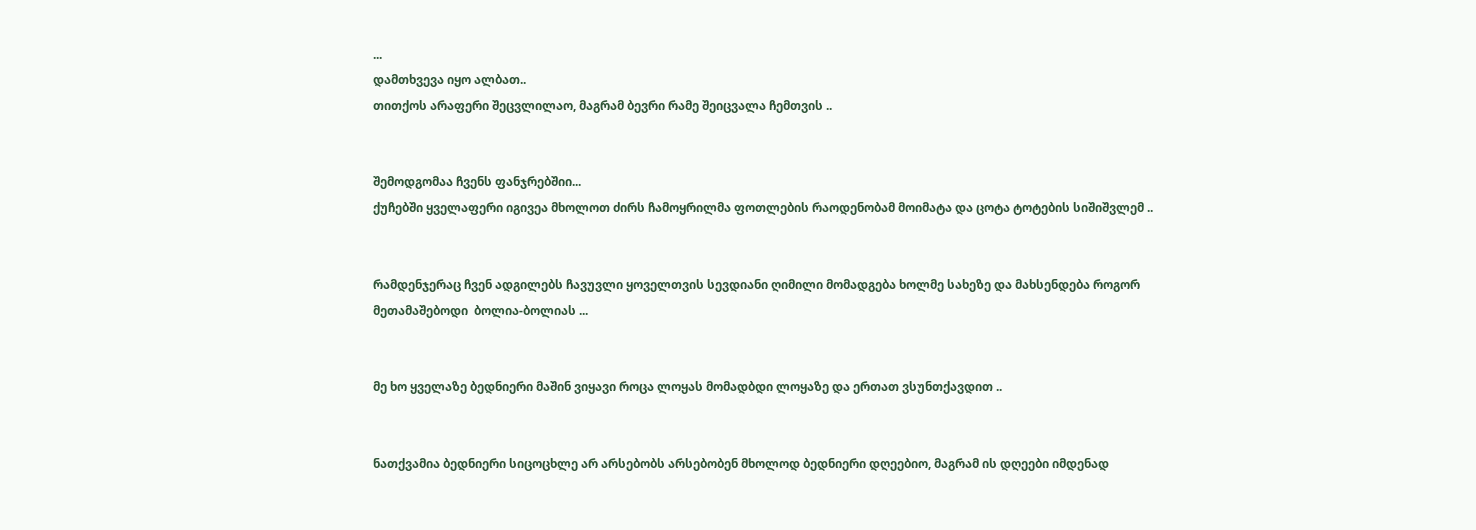...
დამთხვევა იყო ალბათ..
თითქოს არაფერი შეცვლილაო, მაგრამ ბევრი რამე შეიცვალა ჩემთვის ..


შემოდგომაა ჩვენს ფანჯრებშიი...
ქუჩებში ყველაფერი იგივეა მხოლოთ ძირს ჩამოყრილმა ფოთლების რაოდენობამ მოიმატა და ცოტა ტოტების სიშიშვლემ ..


რამდენჯერაც ჩვენ ადგილებს ჩავუვლი ყოველთვის სევდიანი ღიმილი მომადგება ხოლმე სახეზე და მახსენდება როგორ მეთამაშებოდი  ბოლია-ბოლიას ...


მე ხო ყველაზე ბედნიერი მაშინ ვიყავი როცა ლოყას მომადბდი ლოყაზე და ერთათ ვსუნთქავდით ..


ნათქვამია ბედნიერი სიცოცხლე არ არსებობს არსებობენ მხოლოდ ბედნიერი დღეებიო, მაგრამ ის დღეები იმდენად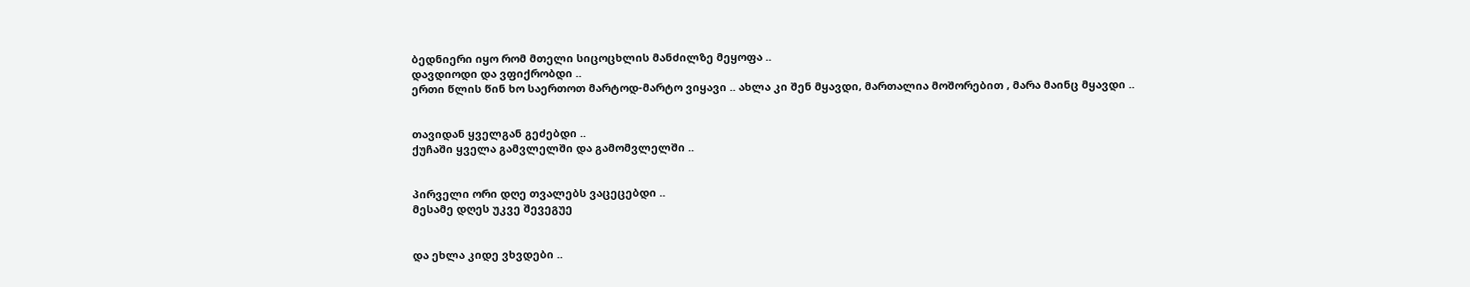ბედნიერი იყო რომ მთელი სიცოცხლის მანძილზე მეყოფა ..
დავდიოდი და ვფიქრობდი ..
ერთი წლის წინ ხო საერთოთ მარტოდ-მარტო ვიყავი .. ახლა კი შენ მყავდი, მართალია მოშორებით , მარა მაინც მყავდი ..


თავიდან ყველგან გეძებდი ..
ქუჩაში ყველა გამვლელში და გამომვლელში ..


პირველი ორი დღე თვალებს ვაცეცებდი ..
მესამე დღეს უკვე შევეგუე


და ეხლა კიდე ვხვდები ..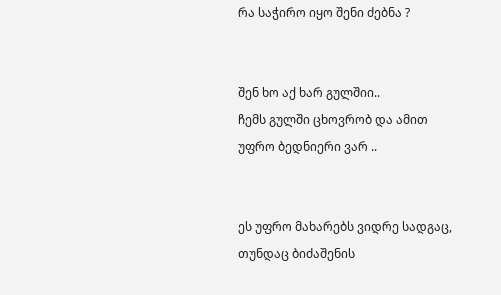რა საჭირო იყო შენი ძებნა ?


შენ ხო აქ ხარ გულშიი..
ჩემს გულში ცხოვრობ და ამით უფრო ბედნიერი ვარ ..


ეს უფრო მახარებს ვიდრე სადგაც, თუნდაც ბიძაშენის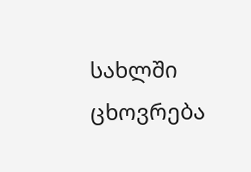სახლში ცხოვრება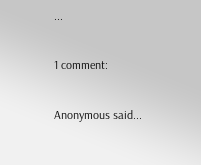...

1 comment:

Anonymous said...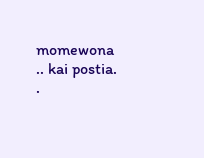momewona .. kai postia. .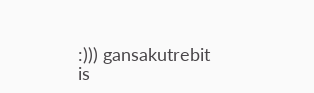:))) gansakutrebit is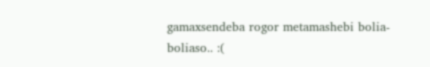gamaxsendeba rogor metamashebi bolia-boliaso.. :(